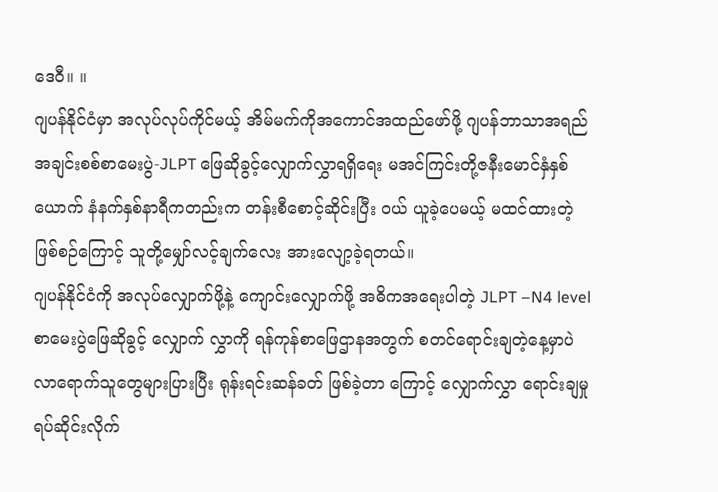ဒေဝီ။ ။
ဂျပန်နိုင်ငံမှာ အလုပ်လုပ်ကိုင်မယ့် အိမ်မက်ကိုအကောင်အထည်ဖော်ဖို့ ဂျပန်ဘာသာအရည် အချင်းစစ်စာမေးပွဲ-JLPT ဖြေဆိုခွင့်လျှောက်လွှာရရှိရေး မအင်ကြင်းတို့ဇနီးမောင်နှံနှစ်ယောက် နံနက်နှစ်နာရီကတည်းက တန်းစီစောင့်ဆိုင်းပြီး ဝယ် ယူခဲ့ပေမယ့် မထင်ထားတဲ့ဖြစ်စဉ်ကြောင့် သူတို့မျှော်လင့်ချက်လေး အားလျော့ခဲ့ရတယ်။
ဂျပန်နိုင်ငံကို အလုပ်လျှောက်ဖို့နဲ့ ကျောင်းလျှောက်ဖို့ အဓိကအရေးပါတဲ့ JLPT –N4 level စာမေးပွဲဖြေဆိုခွင့် လျှောက် လွှာကို ရန်ကုန်စာဖြေဌာနအတွက် စတင်ရောင်းချတဲ့နေ့မှာပဲ လာရောက်သူတွေများပြားပြီး ရုန်းရင်းဆန်ခတ် ဖြစ်ခဲ့တာ ကြောင့် လျှောက်လွှာ ရောင်းချမှု ရပ်ဆိုင်းလိုက်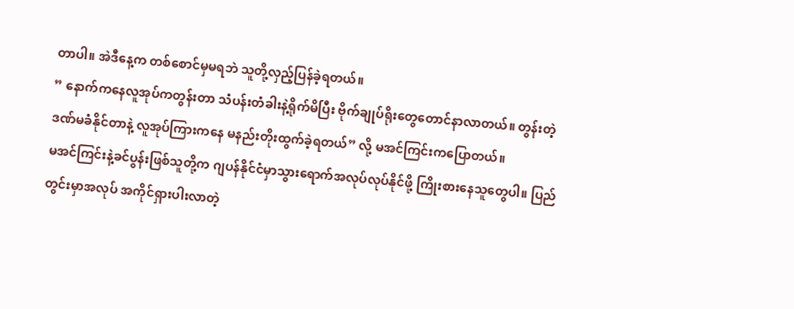တာပါ။ အဲဒီနေ့က တစ်စောင်မှမရဘဲ သူတို့လှည့်ပြန်ခဲ့ရတယ်။
” နောက်ကနေလူအုပ်ကတွန်းတာ သံပန်းတံခါးနဲ့ရိုက်မိပြီး ဗိုက်ချုပ်ရိုးတွေတောင်နာလာတယ်။ တွန်းတဲ့ဒဏ်မခံနိုင်တာနဲ့ လူအုပ်ကြားကနေ မနည်းတိုးထွက်ခဲ့ရတယ်” လို့ မအင်ကြင်းကပြောတယ်။
မအင်ကြင်းနဲ့ခင်ပွန်းဖြစ်သူတို့က ဂျပန်နိုင်ငံမှာသွားရောက်အလုပ်လုပ်နိုင်ဖို့ ကြိုးစားနေသူတွေပါ။ ပြည်တွင်းမှာအလုပ် အကိုင်ရှားပါးလာတဲ့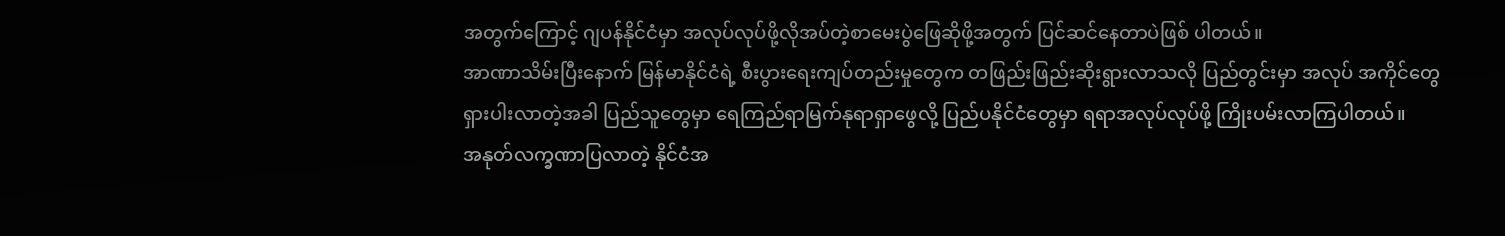အတွက်ကြောင့် ဂျပန်နိုင်ငံမှာ အလုပ်လုပ်ဖို့လိုအပ်တဲ့စာမေးပွဲဖြေဆိုဖို့အတွက် ပြင်ဆင်နေတာပဲဖြစ် ပါတယ်။
အာဏာသိမ်းပြီးနောက် မြန်မာနိုင်ငံရဲ့ စီးပွားရေးကျပ်တည်းမှုတွေက တဖြည်းဖြည်းဆိုးရွားလာသလို ပြည်တွင်းမှာ အလုပ် အကိုင်တွေရှားပါးလာတဲ့အခါ ပြည်သူတွေမှာ ရေကြည်ရာမြက်နုရာရှာဖွေလို့ ပြည်ပနိုင်ငံတွေမှာ ရရာအလုပ်လုပ်ဖို့ ကြိုးပမ်းလာကြပါတယ်။
အနုတ်လက္ခဏာပြလာတဲ့ နိုင်ငံအ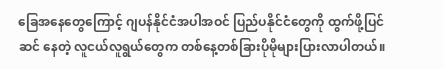ခြေအနေတွေကြောင့် ဂျပန်နိုင်ငံအပါအဝင် ပြည်ပနိုင်ငံတွေကို ထွက်ဖို့ပြင်ဆင် နေတဲ့ လူငယ်လူရွယ်တွေက တစ်နေ့တစ်ခြားပိုမိုများပြားလာပါတယ်။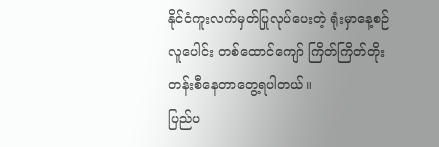နိုင်ငံကူးလက်မှတ်ပြုလုပ်ပေးတဲ့ ရုံးမှာနေ့စဉ် လူပေါင်း တစ်ထောင်ကျော် ကြိတ်ကြိတ်တိုးတန်းစီနေတာတွေ့ရပါတယ်။
ပြည်ပ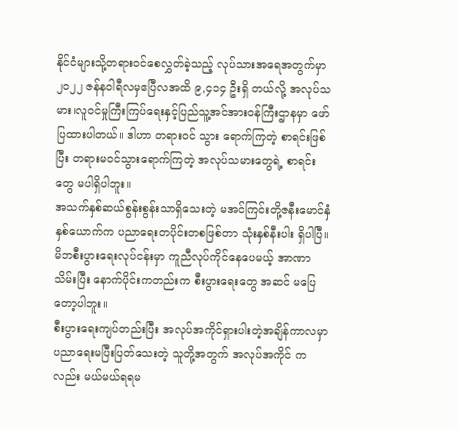နိုင်ငံများသို့တရားဝင်စေလွှတ်ခဲ့သည့် လုပ်သားအရေအတွက်မှာ ၂၀၂၂ ဇန်နဝါရီလမှဧပြီလအထိ ၉,၄၁၄ ဦးရှိ တယ်လို့ အလုပ်သမား၊လူဝင်မှုကြီးကြပ်ရေးနှင့်ပြည်သူ့အင်အားဝန်ကြီးဌာနမှာ ဖော်ပြထားပါတယ်။ ဒါဟာ တရားဝင် သွား ရောက်ကြတဲ့ စာရင်းဖြစ်ပြီး တရားမဝင်သွားရောက်ကြတဲ့ အလုပ်သမားတွေရဲ့ စာရင်းတွေ မပါရှိပါဘူး။
အသက်နှစ်ဆယ်စွန်းစွန်းသာရှိသေးတဲ့ မအင်ကြင်းတို့ဇနီးမောင်နှံနှစ်ယောက်က ပညာရေးတပိုင်းတစဖြစ်တာ သုံးနှစ်နီးပါး ရှိပါပြီ။ မိဘစီးပွားရေးလုပ်ငန်းမှာ ကူညီလုပ်ကိုင်နေပေမယ့် အာဏာသိမ်းပြီး နောက်ပိုင်းကတည်းက စီးပွားရေးတွေ အဆင် မပြေတော့ပါဘူး။
စီးပွားရေးကျပ်တည်းပြီး အလုပ်အကိုင်ရှားပါးတဲ့အချိန်ကာလမှာ ပညာရေးမပြီးပြတ်သေးတဲ့ သူတို့အတွက် အလုပ်အကိုင် ကလည်း မယ်မယ်ရရမ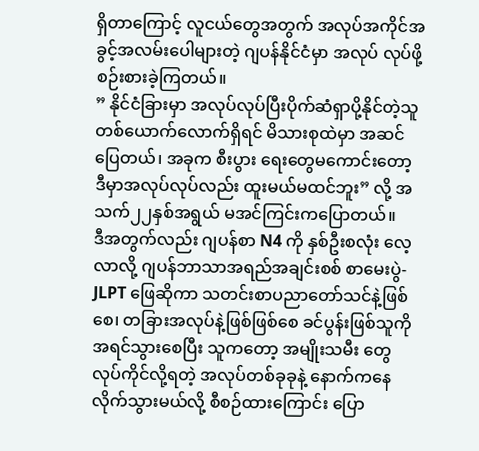ရှိတာကြောင့် လူငယ်တွေအတွက် အလုပ်အကိုင်အခွင့်အလမ်းပေါများတဲ့ ဂျပန်နိုင်ငံမှာ အလုပ် လုပ်ဖို့စဉ်းစားခဲ့ကြတယ်။
” နိုင်ငံခြားမှာ အလုပ်လုပ်ပြီးပိုက်ဆံရှာပို့နိုင်တဲ့သူတစ်ယောက်လောက်ရှိရင် မိသားစုထဲမှာ အဆင်ပြေတယ်၊ အခုက စီးပွား ရေးတွေမကောင်းတော့ ဒီမှာအလုပ်လုပ်လည်း ထူးမယ်မထင်ဘူး” လို့ အသက်၂၂နှစ်အရွယ် မအင်ကြင်းကပြောတယ်။
ဒီအတွက်လည်း ဂျပန်စာ N4 ကို နှစ်ဦးစလုံး လေ့လာလို့ ဂျပန်ဘာသာအရည်အချင်းစစ် စာမေးပွဲ-JLPT ဖြေဆိုကာ သတင်းစာပညာတော်သင်နဲ့ဖြစ်စေ၊ တခြားအလုပ်နဲ့ဖြစ်ဖြစ်စေ ခင်ပွန်းဖြစ်သူကို အရင်သွားစေပြီး သူကတော့ အမျိုးသမီး တွေ လုပ်ကိုင်လို့ရတဲ့ အလုပ်တစ်ခုခုနဲ့ နောက်ကနေလိုက်သွားမယ်လို့ စီစဉ်ထားကြောင်း ပြော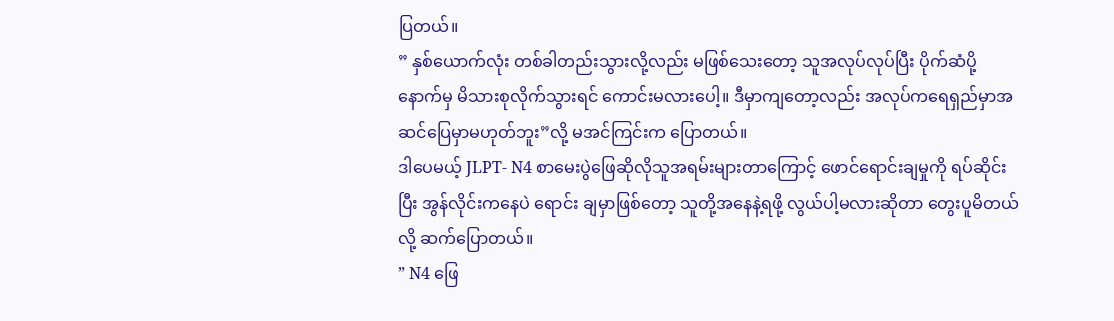ပြတယ်။
” နှစ်ယောက်လုံး တစ်ခါတည်းသွားလို့လည်း မဖြစ်သေးတော့ သူအလုပ်လုပ်ပြီး ပိုက်ဆံပို့ နောက်မှ မိသားစုလိုက်သွားရင် ကောင်းမလားပေါ့။ ဒီမှာကျတော့လည်း အလုပ်ကရေရှည်မှာအဆင်ပြေမှာမဟုတ်ဘူး”လို့ မအင်ကြင်းက ပြောတယ်။
ဒါပေမယ့် JLPT- N4 စာမေးပွဲဖြေဆိုလိုသူအရမ်းများတာကြောင့် ဖောင်ရောင်းချမှုကို ရပ်ဆိုင်းပြီး အွန်လိုင်းကနေပဲ ရောင်း ချမှာဖြစ်တော့ သူတို့အနေနဲ့ရဖို့ လွယ်ပါ့မလားဆိုတာ တွေးပူမိတယ်လို့ ဆက်ပြောတယ်။
” N4 ဖြေ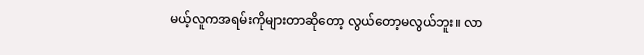မယ့်လူကအရမ်းကိုများတာဆိုတော့ လွယ်တော့မလွယ်ဘူး။ လာ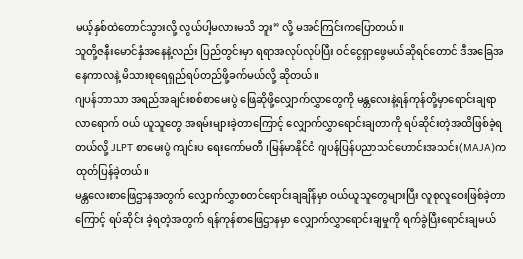မယ့်နှစ်ထဲတောင်သွားလို့ လွယ်ပါ့မလားမသိ ဘူး” လို့ မအင်ကြင်းကပြောတယ်။
သူတို့ဇနီးမောင်နှံအနေနဲ့လည်း ပြည်တွင်းမှာ ရရာအလုပ်လုပ်ပြီး ဝင်ငွေရှာဖွေမယ်ဆိုရင်တောင် ဒီအခြေအနေကာလနဲ့ မိသားစုရေရှည်ရပ်တည်ဖို့ခက်မယ်လို့ ဆိုတယ်။
ဂျပန်ဘာသာ အရည်အချင်းစစ်စာမေးပွဲ ဖြေဆိုဖို့လျှောက်လွှာတွေကို မန္တလေးနဲ့ရန်ကုန်တို့မှာရောင်းချရာ လာရောက် ဝယ် ယူသူတွေ အရမ်းများခဲ့တာကြောင့် လျှောက်လွှာရောင်းချတာကို ရပ်ဆိုင်းတဲ့အထိဖြစ်ခဲ့ရတယ်လို့ JLPT စာမေးပွဲ ကျင်းပ ရေးကော်မတီ ၊မြန်မာနိုင်ငံ ဂျပန်ပြန်ပညာသင်ဟောင်းအသင်း(MAJA)ကထုတ်ပြန်ခဲ့တယ်။
မန္တလေးစာဖြေဌာနအတွက် လျှောက်လွှာစတင်ရောင်းချချိန်မှာ ဝယ်ယူသူတွေများပြီး လူစုလူဝေးဖြစ်ခဲ့တာကြောင့် ရပ်ဆိုင်း ခဲ့ရတဲ့အတွက် ရန်ကုန်စာဖြေဌာနမှာ လျှောက်လွှာရောင်းချမှုကို ရက်ခွဲပြီးရောင်းချမယ်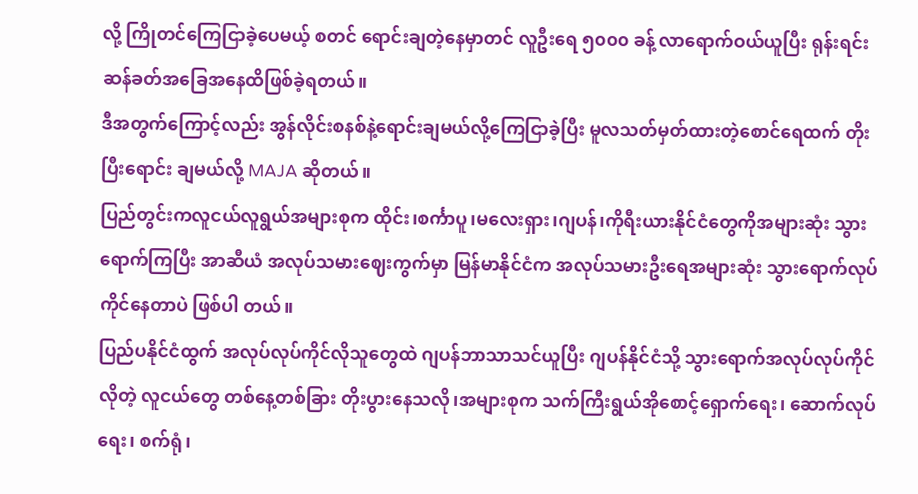လို့ ကြိုတင်ကြေငြာခဲ့ပေမယ့် စတင် ရောင်းချတဲ့နေမှာတင် လူဦးရေ ၅၀၀၀ ခန့် လာရောက်ဝယ်ယူပြီး ရုန်းရင်းဆန်ခတ်အခြေအနေထိဖြစ်ခဲ့ရတယ်။
ဒီအတွက်ကြောင့်လည်း အွန်လိုင်းစနစ်နဲ့ရောင်းချမယ်လို့ကြေငြာခဲ့ပြီး မူလသတ်မှတ်ထားတဲ့စောင်ရေထက် တိုးပြီးရောင်း ချမယ်လို့ MAJA ဆိုတယ်။
ပြည်တွင်းကလူငယ်လူရွယ်အများစုက ထိုင်း၊စင်္ကာပူ၊မလေးရှား၊ဂျပန်၊ကိုရီးယားနိုင်ငံတွေကိုအများဆုံး သွားရောက်ကြပြီး အာဆီယံ အလုပ်သမားဈေးကွက်မှာ မြန်မာနိုင်ငံက အလုပ်သမားဦးရေအများဆုံး သွားရောက်လုပ်ကိုင်နေတာပဲ ဖြစ်ပါ တယ်။
ပြည်ပနိုင်ငံထွက် အလုပ်လုပ်ကိုင်လိုသူတွေထဲ ဂျပန်ဘာသာသင်ယူပြီး ဂျပန်နိုင်ငံသို့ သွားရောက်အလုပ်လုပ်ကိုင်လိုတဲ့ လူငယ်တွေ တစ်နေ့တစ်ခြား တိုးပွားနေသလို၊အများစုက သက်ကြီးရွယ်အိုစောင့်ရှောက်ရေး၊ ဆောက်လုပ်ရေး၊ စက်ရုံ၊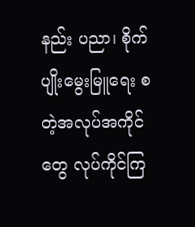နည်း ပညာ၊ စိုက်ပျိုးမွေးမြူရေး စတဲ့အလုပ်အကိုင်တွေ လုပ်ကိုင်ကြ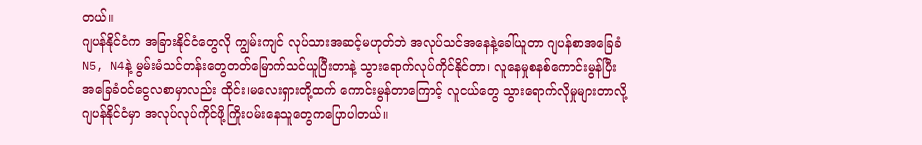တယ်။
ဂျပန်နိုင်ငံက အခြားနိုင်ငံတွေလို ကျွမ်းကျင် လုပ်သားအဆင့်မဟုတ်ဘဲ အလုပ်သင်အနေနဲ့ခေါ်ယူတာ ဂျပန်စာအခြေခံ N5, N4နဲ့ မွမ်းမံသင်တန်းတွေတတ်မြောက်သင်ယူပြီးတာနဲ့ သွားရောက်လုပ်ကိုင်နိုင်တာ၊ လူနေမှုစနစ်ကောင်းမွန်ပြီး အခြေခံဝင်ငွေလစာမှာလည်း ထိုင်း၊မလေးရှားတို့ထက် ကောင်းမွန်တာကြောင့် လူငယ်တွေ သွားရောက်လိုမှုများတာလို့ ဂျပန်နိုင်ငံမှာ အလုပ်လုပ်ကိုင်ဖို့ကြိုးပမ်းနေသူတွေကပြောပါတယ်။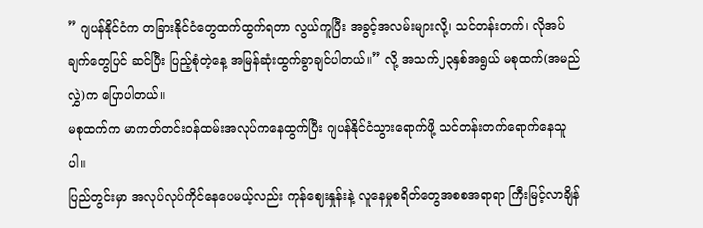” ဂျပန်နိုင်ငံက တခြားနိုင်ငံတွေထက်ထွက်ရတာ လွယ်ကူပြီး အခွင့်အလမ်းများလို့၊ သင်တန်းတက်၊ လိုအပ်ချက်တွေပြင် ဆင်ပြီး ပြည့်စုံတဲ့နေ့ အမြန်ဆုံးထွက်ခွာချင်ပါတယ်။” လို့ အသက်၂၃နှစ်အရွယ် မစုထက်(အမည်လွှဲ)က ပြောပါတယ်။
မစုထက်က မာကတ်တင်းဝန်ထမ်းအလုပ်ကနေထွက်ပြီး ဂျပန်နိုင်ငံသွားရောက်ဖို့ သင်တန်းတက်ရောက်နေသူပါ။
ပြည်တွင်းမှာ အလုပ်လုပ်ကိုင်နေပေမယ့်လည်း ကုန်ဈေးနှုန်းနဲ့ လူနေမှုစရိတ်တွေအစစအရာရာ ကြီးမြင့်လာချိန်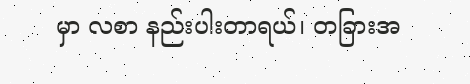မှာ လစာ နည်းပါးတာရယ်၊ တခြားအ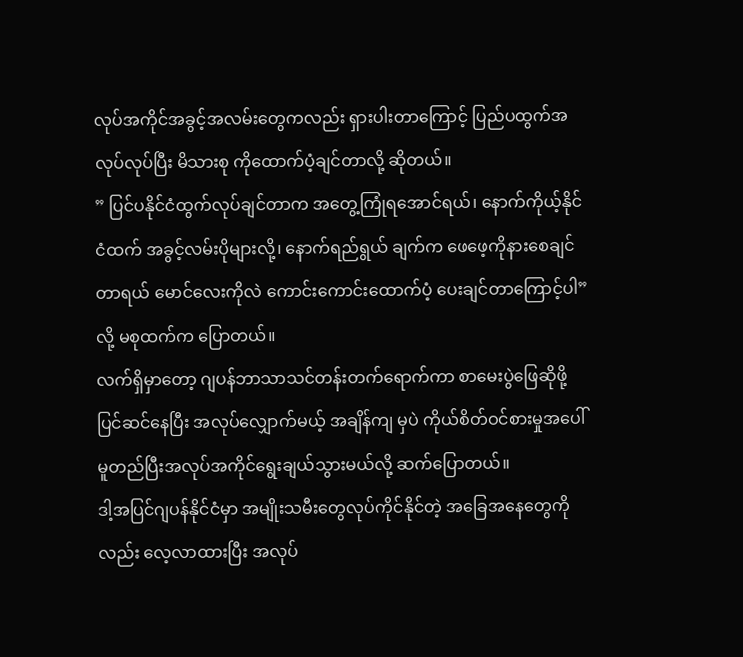လုပ်အကိုင်အခွင့်အလမ်းတွေကလည်း ရှားပါးတာကြောင့် ပြည်ပထွက်အလုပ်လုပ်ပြီး မိသားစု ကိုထောက်ပံ့ချင်တာလို့ ဆိုတယ်။
” ပြင်ပနိုင်ငံထွက်လုပ်ချင်တာက အတွေ့ကြုံရအောင်ရယ်၊ နောက်ကိုယ့်နိုင်ငံထက် အခွင့်လမ်းပိုများလို့၊ နောက်ရည်ရွယ် ချက်က ဖေဖေ့ကိုနားစေချင်တာရယ် မောင်လေးကိုလဲ ကောင်းကောင်းထောက်ပံ့ ပေးချင်တာကြောင့်ပါ”လို့ မစုထက်က ပြောတယ်။
လက်ရှိမှာတော့ ဂျပန်ဘာသာသင်တန်းတက်ရောက်ကာ စာမေးပွဲဖြေဆိုဖို့ ပြင်ဆင်နေပြီး အလုပ်လျှောက်မယ့် အချိန်ကျ မှပဲ ကိုယ်စိတ်ဝင်စားမှုအပေါ် မူတည်ပြီးအလုပ်အကိုင်ရွေးချယ်သွားမယ်လို့ ဆက်ပြောတယ်။
ဒါ့အပြင်ဂျပန်နိုင်ငံမှာ အမျိုးသမီးတွေလုပ်ကိုင်နိုင်တဲ့ အခြေအနေတွေကိုလည်း လေ့လာထားပြီး အလုပ်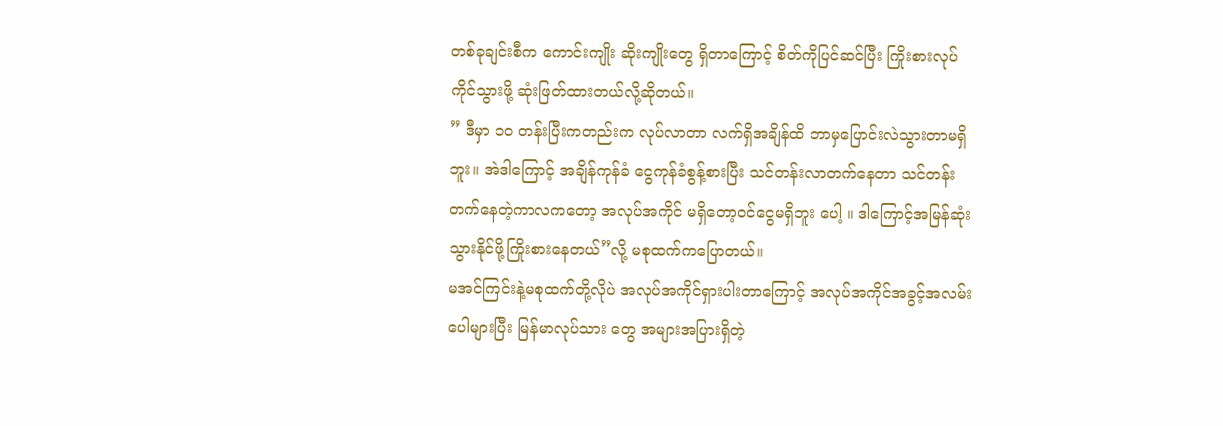တစ်ခုချင်းစီက ကောင်းကျိုး ဆိုးကျိုးတွေ ရှိတာကြောင့် စိတ်ကိုပြင်ဆင်ပြီး ကြိုးစားလုပ်ကိုင်သွားဖို့ ဆုံးဖြတ်ထားတယ်လို့ဆိုတယ်။
” ဒီမှာ ၁၀ တန်းပြီးကတည်းက လုပ်လာတာ လက်ရှိအချိန်ထိ ဘာမှပြောင်းလဲသွားတာမရှိဘူး။ အဲဒါကြောင့် အချိန်ကုန်ခံ ငွေကုန်ခံစွန့်စားပြီး သင်တန်းလာတက်နေတာ သင်တန်းတက်နေတဲ့ကာလကတော့ အလုပ်အကိုင် မရှိတော့ဝင်ငွေမရှိဘူး ပေါ့ ။ ဒါကြောင့်အမြန်ဆုံးသွားနိုင်ဖို့ကြိုးစားနေတယ်”လို့ မစုထက်ကပြောတယ်။
မအင်ကြင်းနဲ့မစုထက်တို့လိုပဲ အလုပ်အကိုင်ရှားပါးတာကြောင့် အလုပ်အကိုင်အခွင့်အလမ်းပေါများပြီး မြန်မာလုပ်သား တွေ အများအပြားရှိတဲ့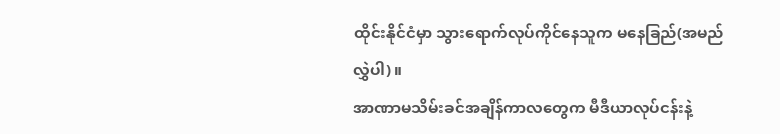ထိုင်းနိုင်ငံမှာ သွားရောက်လုပ်ကိုင်နေသူက မနေခြည်(အမည်လွှဲပါ)။
အာဏာမသိမ်းခင်အချိန်ကာလတွေက မီဒီယာလုပ်ငန်းနဲ့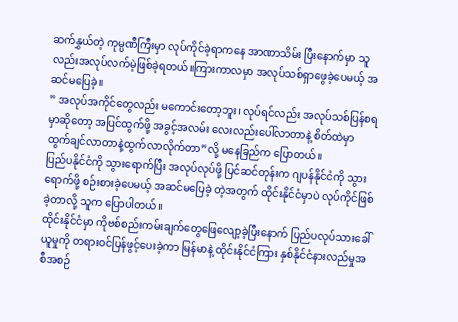ဆက်နွှယ်တဲ့ ကုမ္ပဏီကြီးမှာ လုပ်ကိုင်ခဲ့ရာကနေ အာဏာသိမ်း ပြီးနောက်မှာ သူလည်းအလုပ်လက်မဲ့ဖြစ်ခဲ့ရတယ်။ကြားကာလမှာ အလုပ်သစ်ရှာဖွေခဲ့ပေမယ့် အဆင်မပြေခဲ့။
” အလုပ်အကိုင်တွေလည်း မကောင်းတော့ဘူး၊ လုပ်ရင်လည်း အလုပ်သစ်ပြန်စရမှာဆိုတော့ အပြင်ထွက်ဖို့ အခွင့်အလမ်း လေးလည်းပေါ်လာတာနဲ့ စိတ်ထဲမှာ ထွက်ချင်လာတာနဲ့ထွက်လာလိုက်တာ”လို့ မနေခြည်က ပြောတယ်။
ပြည်ပနိုင်ငံကို သွားရောက်ပြီး အလုပ်လုပ်ဖို့ ပြင်ဆင်တုန်းက ဂျပန်နိုင်ငံကို သွားရောက်ဖို့ စဉ်းစားခဲ့ပေမယ့် အဆင်မပြေခဲ့ တဲ့အတွက် ထိုင်းနိုင်ငံမှာပဲ လုပ်ကိုင်ဖြစ်ခဲ့တာလို့ သူက ပြောပါတယ်။
ထိုင်းနိုင်ငံမှာ ကိုဗစ်စည်းကမ်းချက်တွေဖြေလျော့ခဲ့ပြီးနောက် ပြည်ပလုပ်သားခေါ်ယူမှုကို တရားဝင်ပြန်ဖွင့်ပေးခဲ့ကာ မြန်မာနဲ့ ထိုင်းနိုင်ငံကြား နှစ်နိုင်ငံနားလည်မှုအစီအစဉ်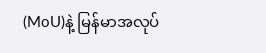(MoU)နဲ့ မြန်မာအလုပ်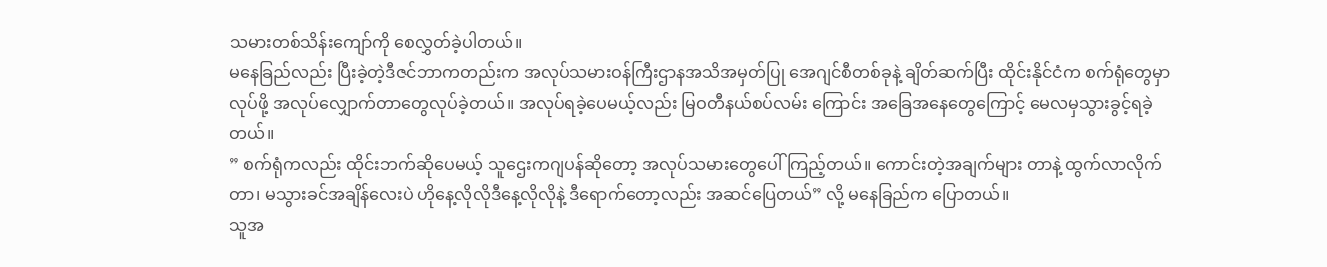သမားတစ်သိန်းကျော်ကို စေလွှတ်ခဲ့ပါတယ်။
မနေခြည်လည်း ပြီးခဲ့တဲ့ဒီဇင်ဘာကတည်းက အလုပ်သမားဝန်ကြီးဌာနအသိအမှတ်ပြု အေဂျင်စီတစ်ခုနဲ့ ချိတ်ဆက်ပြီး ထိုင်းနိုင်ငံက စက်ရုံတွေမှာလုပ်ဖို့ အလုပ်လျှောက်တာတွေလုပ်ခဲ့တယ်။ အလုပ်ရခဲ့ပေမယ့်လည်း မြဝတီနယ်စပ်လမ်း ကြောင်း အခြေအနေတွေကြောင့် မေလမှသွားခွင့်ရခဲ့တယ်။
” စက်ရုံကလည်း ထိုင်းဘက်ဆိုပေမယ့် သူဌေးကဂျပန်ဆိုတော့ အလုပ်သမားတွေပေါ်ကြည့်တယ်။ ကောင်းတဲ့အချက်များ တာနဲ့ ထွက်လာလိုက်တာ၊ မသွားခင်အချိန်လေးပဲ ဟိုနေ့လိုလိုဒီနေ့လိုလိုနဲ့ ဒီရောက်တော့လည်း အဆင်ပြေတယ်” လို့ မနေခြည်က ပြောတယ်။
သူအ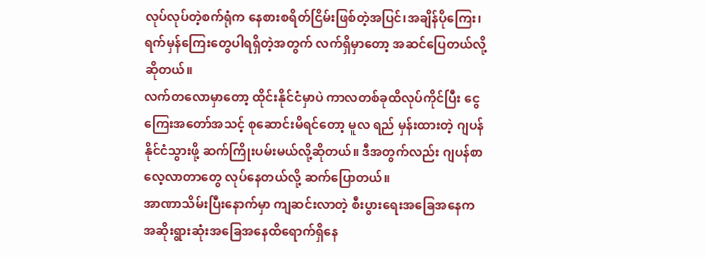လုပ်လုပ်တဲ့စက်ရုံက နေစားစရိတ်ငြိမ်းဖြစ်တဲ့အပြင်၊အချိန်ပိုကြေး၊ ရက်မှန်ကြေးတွေပါရရှိတဲ့အတွက် လက်ရှိမှာတော့ အဆင်ပြေတယ်လို့ဆိုတယ်။
လက်တလောမှာတော့ ထိုင်းနိုင်ငံမှာပဲ ကာလတစ်ခုထိလုပ်ကိုင်ပြီး ငွေကြေးအတော်အသင့် စုဆောင်းမိရင်တော့ မူလ ရည် မှန်းထားတဲ့ ဂျပန်နိုင်ငံသွားဖို့ ဆက်ကြိုးပမ်းမယ်လို့ဆိုတယ်။ ဒီအတွက်လည်း ဂျပန်စာလေ့လာတာတွေ လုပ်နေတယ်လို့ ဆက်ပြောတယ်။
အာဏာသိမ်းပြီးနောက်မှာ ကျဆင်းလာတဲ့ စီးပွားရေးအခြေအနေက အဆိုးရွားဆုံးအခြေအနေထိရောက်ရှိနေ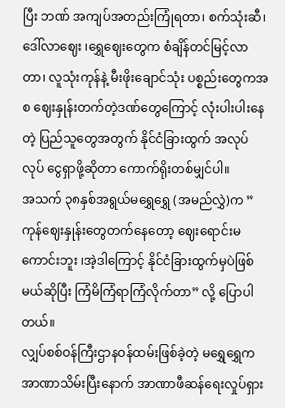ပြီး ဘဏ် အကျပ်အတည်းကြုံရတာ၊ စက်သုံးဆီ၊ဒေါ်လာဈေး ၊ရွှေဈေးတွေက စံချိန်တင်မြင့်လာတာ၊ လူသုံးကုန်နဲ့ မီးဖိုးချောင်သုံး ပစ္စည်းတွေကအစ ဈေးနှုန်းတက်တဲ့ဒဏ်တွေကြောင့် လုံးပါးပါးနေတဲ့ ပြည်သူတွေအတွက် နိုင်ငံခြားထွက် အလုပ်လုပ် ငွေရှာဖို့ဆိုတာ ကောက်ရိုးတစ်မျှင်ပါ။
အသက် ၃၈နှစ်အရွယ်မရွှေရွှေ (အမည်လွှဲ)က ” ကုန်ဈေးနှုန်းတွေတက်နေတော့ ဈေးရောင်းမကောင်းဘူး ၊အဲ့ဒါကြောင့် နိုင်ငံခြားထွက်မှပဲဖြစ်မယ်ဆိုပြီး ကြံမိကြံရာကြံလိုက်တာ” လို့ ပြောပါတယ်။
လျှပ်စစ်ဝန်ကြီးဌာနဝန်ထမ်းဖြစ်ခဲ့တဲ့ မရွှေရွှေက အာဏာသိမ်းပြီးနောက် အာဏာဖီဆန်ရေးလှုပ်ရှား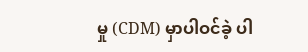မှု (CDM) မှာပါဝင်ခဲ့ ပါ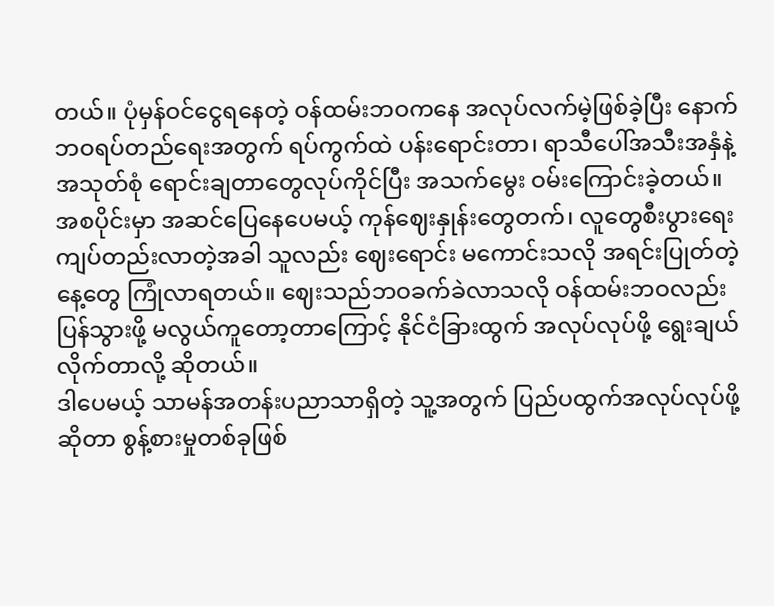တယ်။ ပုံမှန်ဝင်ငွေရနေတဲ့ ဝန်ထမ်းဘဝကနေ အလုပ်လက်မဲ့ဖြစ်ခဲ့ပြီး နောက်ဘဝရပ်တည်ရေးအတွက် ရပ်ကွက်ထဲ ပန်းရောင်းတာ၊ ရာသီပေါ်အသီးအနှံနဲ့ အသုတ်စုံ ရောင်းချတာတွေလုပ်ကိုင်ပြီး အသက်မွေး ဝမ်းကြောင်းခဲ့တယ်။
အစပိုင်းမှာ အဆင်ပြေနေပေမယ့် ကုန်ဈေးနှုန်းတွေတက်၊ လူတွေစီးပွားရေး ကျပ်တည်းလာတဲ့အခါ သူလည်း ဈေးရောင်း မကောင်းသလို အရင်းပြုတ်တဲ့နေ့တွေ ကြုံလာရတယ်။ ဈေးသည်ဘဝခက်ခဲလာသလို ဝန်ထမ်းဘဝလည်း ပြန်သွားဖို့ မလွယ်ကူတော့တာကြောင့် နိုင်ငံခြားထွက် အလုပ်လုပ်ဖို့ ရွေးချယ်လိုက်တာလို့ ဆိုတယ်။
ဒါပေမယ့် သာမန်အတန်းပညာသာရှိတဲ့ သူ့အတွက် ပြည်ပထွက်အလုပ်လုပ်ဖို့ဆိုတာ စွန့်စားမှုတစ်ခုဖြစ်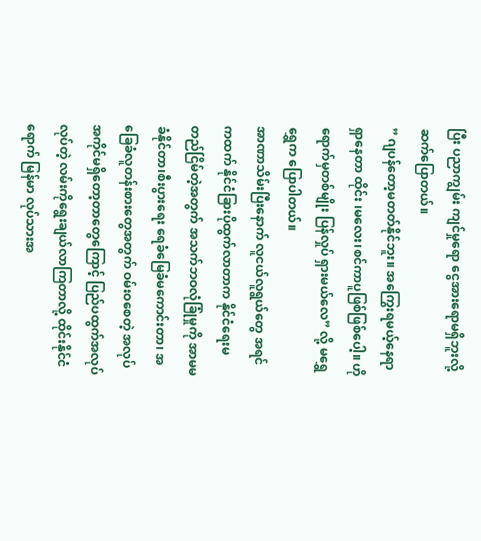ပြီး ပညာကျွမ်း ကျင်မှုရော ငွေအားရောမရှိဘူးလို့ ဆက်ပြောတယ်။
” ဂျပန်တော့မတတ်နိုင်ဘူး။ အကြွေးရမယ့်နေရာရှာနေတာ ထိုင်း ၊မလေး၊စင်ကာပူဖြစ်ဖြစ်ပေါ့။ ဟိုရောက်မှတစ်မျိုး ပြန်လှုပ် ရှားမယ်လေ” လို့ မရွှေရွှေက ပြောပါတယ်။
အာဏာသိမ်းပြီးနောက် လူငယ်လူရွယ်တွေ အရင်ကထက် နိုင်ငံခြားပိုထွက်လာတာက နိုင်ငံရေးမတည်ငြိမ်တဲ့အတွက် အသက်ဘဝလုံခြုံမှုကို အာမမခံနိုင်တာ၊စီးပွားရေး ရေခံမြေခံမကောင်းတာ၊ အခြေခံလူတန်းစားတွေအတွက် ဝမ်းဝစေတဲ့ အလုပ်အကိုင်မရှိတော့တာတွေကြောင့် ပြည်ပထွက်အလုပ်လုပ်တဲ့ လမ်းကိုရွေးချယ်လာကြတာလို့ ထိုင်းနိုင်ငံရောက် မြန်မာ လုပ်သားအ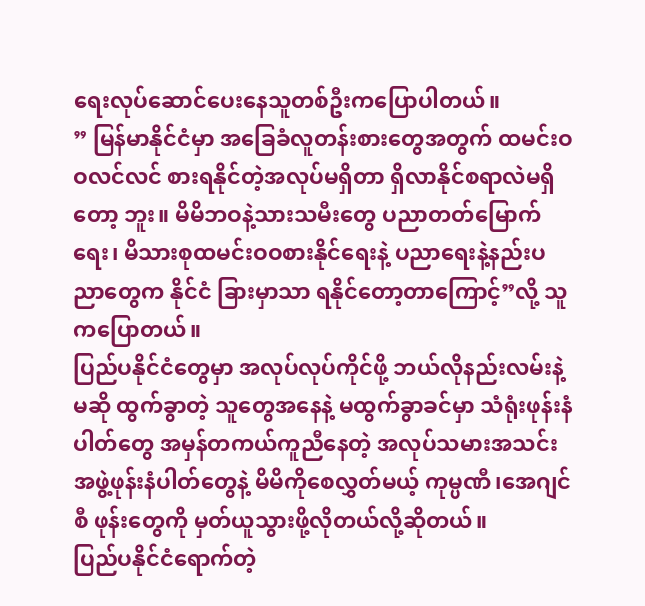ရေးလုပ်ဆောင်ပေးနေသူတစ်ဦးကပြောပါတယ်။
” မြန်မာနိုင်ငံမှာ အခြေခံလူတန်းစားတွေအတွက် ထမင်းဝဝလင်လင် စားရနိုင်တဲ့အလုပ်မရှိတာ ရှိလာနိုင်စရာလဲမရှိတော့ ဘူး။ မိမိဘဝနဲ့သားသမီးတွေ ပညာတတ်မြောက်ရေး၊ မိသားစုထမင်းဝဝစားနိုင်ရေးနဲ့ ပညာရေးနဲ့နည်းပညာတွေက နိုင်ငံ ခြားမှာသာ ရနိုင်တော့တာကြောင့်”လို့ သူကပြောတယ်။
ပြည်ပနိုင်ငံတွေမှာ အလုပ်လုပ်ကိုင်ဖို့ ဘယ်လိုနည်းလမ်းနဲ့မဆို ထွက်ခွာတဲ့ သူတွေအနေနဲ့ မထွက်ခွာခင်မှာ သံရုံးဖုန်းနံ ပါတ်တွေ အမှန်တကယ်ကူညီနေတဲ့ အလုပ်သမားအသင်းအဖွဲ့ဖုန်းနံပါတ်တွေနဲ့ မိမိကိုစေလွှတ်မယ့် ကုမ္ပဏီ၊အေဂျင်စီ ဖုန်းတွေကို မှတ်ယူသွားဖို့လိုတယ်လို့ဆိုတယ်။
ပြည်ပနိုင်ငံရောက်တဲ့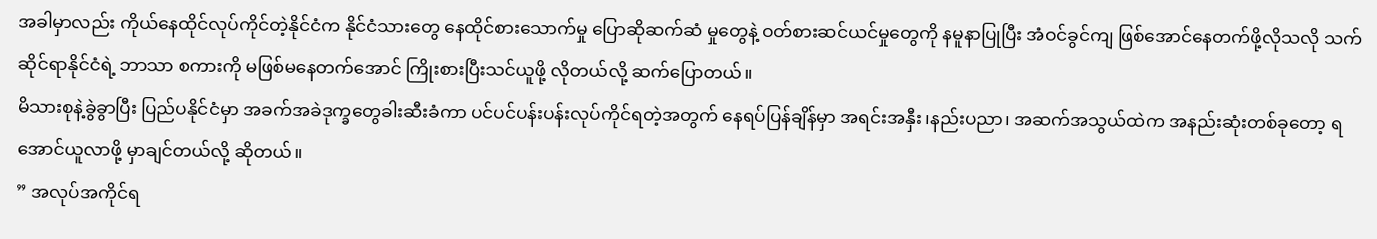အခါမှာလည်း ကိုယ်နေထိုင်လုပ်ကိုင်တဲ့နိုင်ငံက နိုင်ငံသားတွေ နေထိုင်စားသောက်မှု ပြောဆိုဆက်ဆံ မှုတွေနဲ့ ဝတ်စားဆင်ယင်မှုတွေကို နမူနာပြုပြီး အံဝင်ခွင်ကျ ဖြစ်အောင်နေတက်ဖို့လိုသလို သက်ဆိုင်ရာနိုင်ငံရဲ့ ဘာသာ စကားကို မဖြစ်မနေတက်အောင် ကြိုးစားပြီးသင်ယူဖို့ လိုတယ်လို့ ဆက်ပြောတယ်။
မိသားစုနဲ့ခွဲခွာပြီး ပြည်ပနိုင်ငံမှာ အခက်အခဲဒုက္ခတွေခါးဆီးခံကာ ပင်ပင်ပန်းပန်းလုပ်ကိုင်ရတဲ့အတွက် နေရပ်ပြန်ချိန်မှာ အရင်းအနှီး၊နည်းပညာ၊ အဆက်အသွယ်ထဲက အနည်းဆုံးတစ်ခုတော့ ရအောင်ယူလာဖို့ မှာချင်တယ်လို့ ဆိုတယ်။
” အလုပ်အကိုင်ရ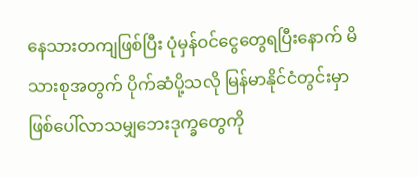နေသားတကျဖြစ်ပြီး ပုံမှန်ဝင်ငွေတွေရပြီးနောက် မိသားစုအတွက် ပိုက်ဆံပို့သလို မြန်မာနိုင်ငံတွင်းမှာ ဖြစ်ပေါ်လာသမျှဘေးဒုက္ခတွေကို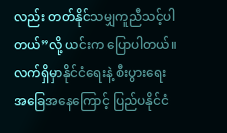လည်း တတ်နိုင်သမျှကူညီသင့်ပါတယ်”လို့ ယင်းက ပြောပါတယ်။
လက်ရှိမှာနိုင်ငံရေးနဲ့ စီးပွားရေးအခြေအနေကြောင့် ပြည်ပနိုင်ငံ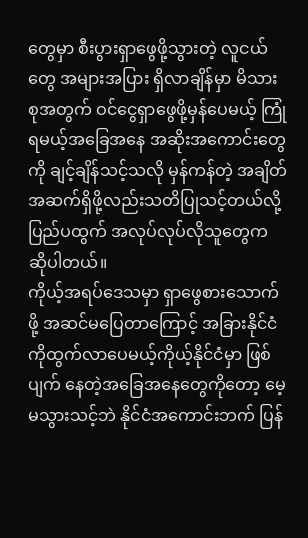တွေမှာ စီးပွားရှာဖွေဖို့သွားတဲ့ လူငယ်တွေ အများအပြား ရှိလာချိန်မှာ မိသားစုအတွက် ဝင်ငွေရှာဖွေဖို့မှန်ပေမယ့် ကြုံရမယ့်အခြေအနေ အဆိုးအကောင်းတွေကို ချင့်ချိန်သင့်သလို မှန်ကန်တဲ့ အချိတ်အဆက်ရှိဖို့လည်းသတိပြုသင့်တယ်လို့ ပြည်ပထွက် အလုပ်လုပ်လိုသူတွေက ဆိုပါတယ်။
ကိုယ့်အရပ်ဒေသမှာ ရှာဖွေစားသောက်ဖို့ အဆင်မပြေတာကြောင့် အခြားနိုင်ငံကိုထွက်လာပေမယ့်ကိုယ့်နိုင်ငံမှာ ဖြစ်ပျက် နေတဲ့အခြေအနေတွေကိုတော့ မေ့မသွားသင့်ဘဲ နိုင်ငံအကောင်းဘက် ပြန်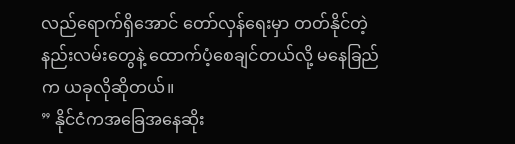လည်ရောက်ရှိအောင် တော်လှန်ရေးမှာ တတ်နိုင်တဲ့ နည်းလမ်းတွေနဲ့ ထောက်ပံ့စေချင်တယ်လို့ မနေခြည်က ယခုလိုဆိုတယ်။
” နိုင်ငံကအခြေအနေဆိုး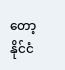တော့ နိုင်ငံ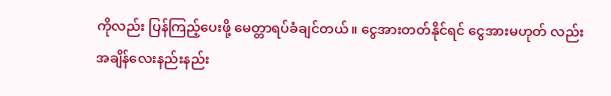ကိုလည်း ပြန်ကြည့်ပေးဖို့ မေတ္တာရပ်ခံချင်တယ်။ ငွေအားတတ်နိုင်ရင် ငွေအားမဟုတ် လည်းအချိန်လေးနည်းနည်း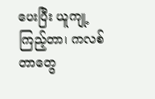ပေးပြီး ယူကျု့ကြည့်တာ၊ ကလစ်တာတွေ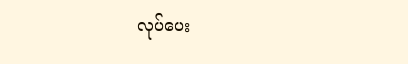လုပ်ပေး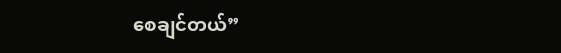စေချင်တယ်”